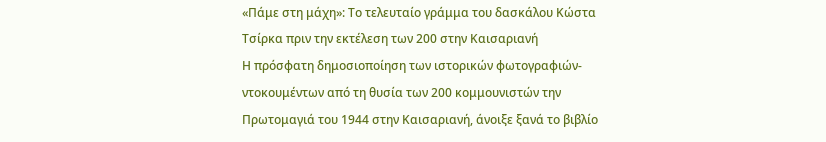«Πάμε στη μάχη»: Το τελευταίο γράμμα του δασκάλου Κώστα Τσίρκα πριν την εκτέλεση των 200 στην Καισαριανή
Η πρόσφατη δημοσιοποίηση των ιστορικών φωτογραφιών-ντοκουμέντων από τη θυσία των 200 κομμουνιστών την Πρωτομαγιά του 1944 στην Καισαριανή, άνοιξε ξανά το βιβλίο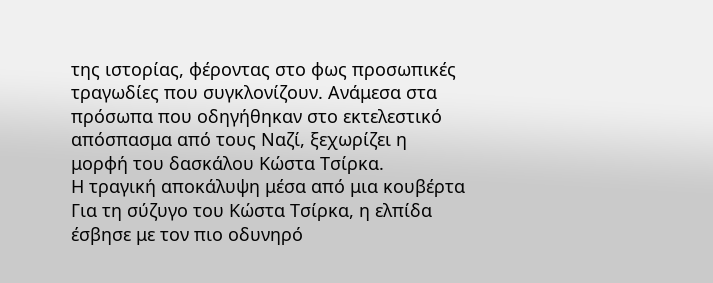της ιστορίας, φέροντας στο φως προσωπικές τραγωδίες που συγκλονίζουν. Ανάμεσα στα πρόσωπα που οδηγήθηκαν στο εκτελεστικό απόσπασμα από τους Ναζί, ξεχωρίζει η μορφή του δασκάλου Κώστα Τσίρκα.
Η τραγική αποκάλυψη μέσα από μια κουβέρτα
Για τη σύζυγο του Κώστα Τσίρκα, η ελπίδα έσβησε με τον πιο οδυνηρό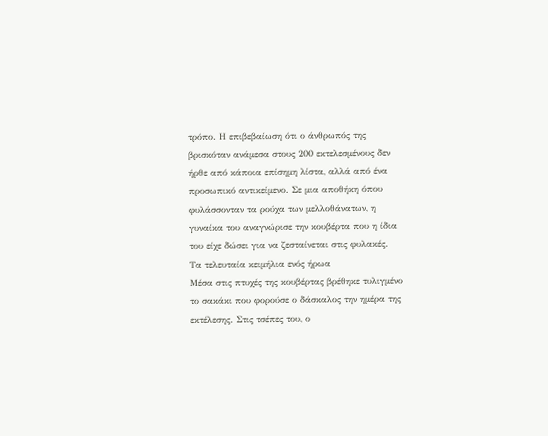τρόπο. Η επιβεβαίωση ότι ο άνθρωπός της βρισκόταν ανάμεσα στους 200 εκτελεσμένους δεν ήρθε από κάποια επίσημη λίστα, αλλά από ένα προσωπικό αντικείμενο. Σε μια αποθήκη όπου φυλάσσονταν τα ρούχα των μελλοθάνατων, η γυναίκα του αναγνώρισε την κουβέρτα που η ίδια του είχε δώσει για να ζεσταίνεται στις φυλακές.
Τα τελευταία κειμήλια ενός ήρωα
Μέσα στις πτυχές της κουβέρτας βρέθηκε τυλιγμένο το σακάκι που φορούσε ο δάσκαλος την ημέρα της εκτέλεσης. Στις τσέπες του, ο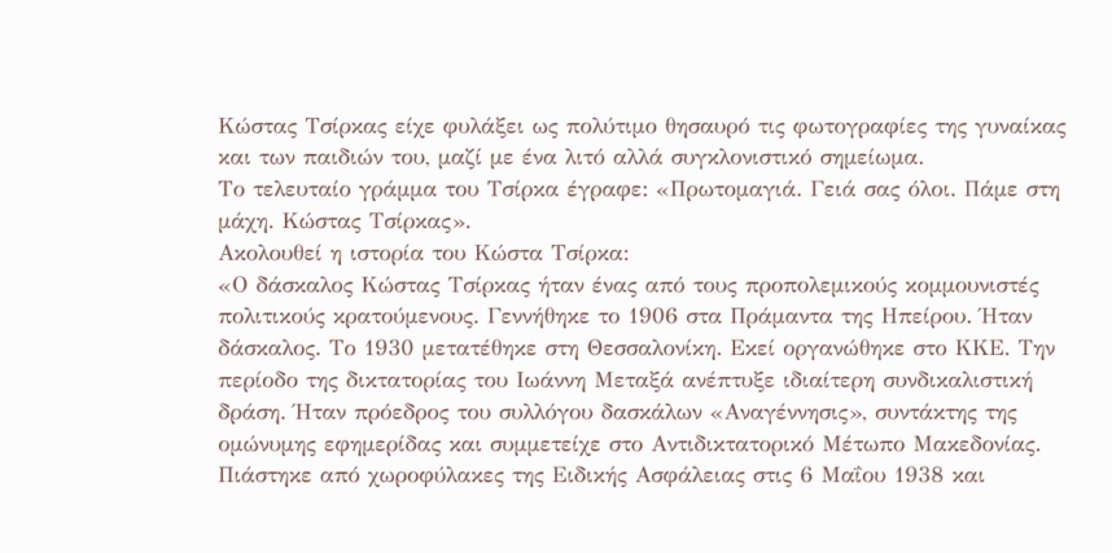Κώστας Τσίρκας είχε φυλάξει ως πολύτιμο θησαυρό τις φωτογραφίες της γυναίκας και των παιδιών του, μαζί με ένα λιτό αλλά συγκλονιστικό σημείωμα.
Το τελευταίο γράμμα του Τσίρκα έγραφε: «Πρωτομαγιά. Γειά σας όλοι. Πάμε στη μάχη. Κώστας Τσίρκας».
Ακολουθεί η ιστορία του Κώστα Τσίρκα:
«Ο δάσκαλος Κώστας Τσίρκας ήταν ένας από τους προπολεμικούς κομμουνιστές πολιτικούς κρατούμενους. Γεννήθηκε το 1906 στα Πράμαντα της Ηπείρου. Ήταν δάσκαλος. Το 1930 μετατέθηκε στη Θεσσαλονίκη. Εκεί οργανώθηκε στο ΚΚΕ. Την περίοδο της δικτατορίας του Ιωάννη Μεταξά ανέπτυξε ιδιαίτερη συνδικαλιστική δράση. Ήταν πρόεδρος του συλλόγου δασκάλων «Αναγέννησις», συντάκτης της ομώνυμης εφημερίδας και συμμετείχε στο Αντιδικτατορικό Μέτωπο Μακεδονίας. Πιάστηκε από χωροφύλακες της Ειδικής Ασφάλειας στις 6 Μαΐου 1938 και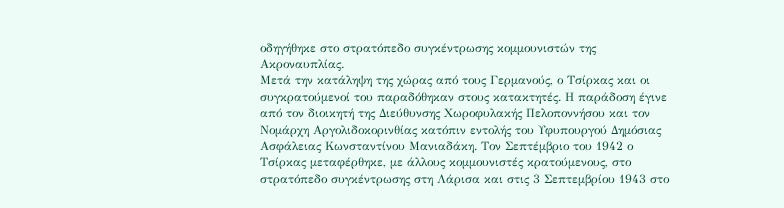οδηγήθηκε στο στρατόπεδο συγκέντρωσης κομμουνιστών της Ακροναυπλίας.
Μετά την κατάληψη της χώρας από τους Γερμανούς, ο Τσίρκας και οι συγκρατούμενοί του παραδόθηκαν στους κατακτητές. Η παράδοση έγινε από τον διοικητή της Διεύθυνσης Χωροφυλακής Πελοποννήσου και τον Νομάρχη Αργολιδοκορινθίας κατόπιν εντολής του Υφυπουργού Δημόσιας Ασφάλειας Κωνσταντίνου Μανιαδάκη. Τον Σεπτέμβριο του 1942 ο Τσίρκας μεταφέρθηκε, με άλλους κομμουνιστές κρατούμενους, στο στρατόπεδο συγκέντρωσης στη Λάρισα και στις 3 Σεπτεμβρίου 1943 στο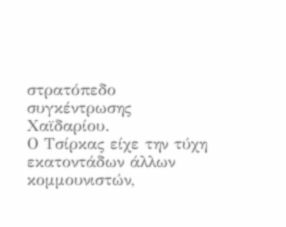στρατόπεδο συγκέντρωσης Χαϊδαρίου.
Ο Τσίρκας είχε την τύχη εκατοντάδων άλλων κομμουνιστών,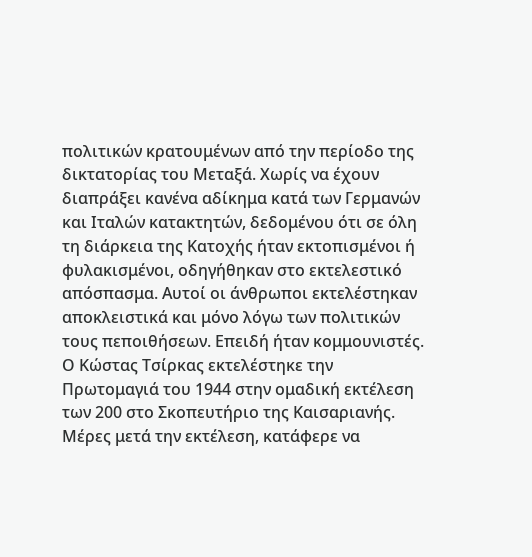πολιτικών κρατουμένων από την περίοδο της δικτατορίας του Μεταξά. Χωρίς να έχουν διαπράξει κανένα αδίκημα κατά των Γερμανών και Ιταλών κατακτητών, δεδομένου ότι σε όλη τη διάρκεια της Κατοχής ήταν εκτοπισμένοι ή φυλακισμένοι, οδηγήθηκαν στο εκτελεστικό απόσπασμα. Αυτοί οι άνθρωποι εκτελέστηκαν αποκλειστικά και μόνο λόγω των πολιτικών τους πεποιθήσεων. Επειδή ήταν κομμουνιστές. Ο Κώστας Τσίρκας εκτελέστηκε την Πρωτομαγιά του 1944 στην ομαδική εκτέλεση των 200 στο Σκοπευτήριο της Καισαριανής.
Μέρες μετά την εκτέλεση, κατάφερε να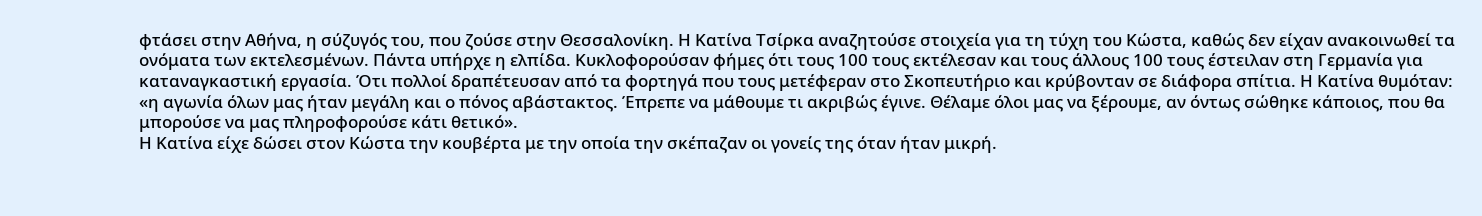φτάσει στην Αθήνα, η σύζυγός του, που ζούσε στην Θεσσαλονίκη. Η Κατίνα Τσίρκα αναζητούσε στοιχεία για τη τύχη του Κώστα, καθώς δεν είχαν ανακοινωθεί τα ονόματα των εκτελεσμένων. Πάντα υπήρχε η ελπίδα. Κυκλοφορούσαν φήμες ότι τους 100 τους εκτέλεσαν και τους άλλους 100 τους έστειλαν στη Γερμανία για καταναγκαστική εργασία. Ότι πολλοί δραπέτευσαν από τα φορτηγά που τους μετέφεραν στο Σκοπευτήριο και κρύβονταν σε διάφορα σπίτια. Η Κατίνα θυμόταν: «η αγωνία όλων μας ήταν μεγάλη και ο πόνος αβάστακτος. Έπρεπε να μάθουμε τι ακριβώς έγινε. Θέλαμε όλοι μας να ξέρουμε, αν όντως σώθηκε κάποιος, που θα μπορούσε να μας πληροφορούσε κάτι θετικό».
Η Κατίνα είχε δώσει στον Κώστα την κουβέρτα με την οποία την σκέπαζαν οι γονείς της όταν ήταν μικρή.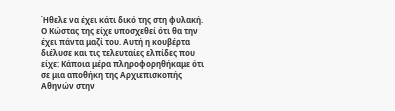Ήθελε να έχει κάτι δικό της στη φυλακή. Ο Κώστας της είχε υποσχεθεί ότι θα την έχει πάντα μαζί του. Αυτή η κουβέρτα διέλυσε και τις τελευταίες ελπίδες που είχε: Κάποια μέρα πληροφορηθήκαμε ότι σε μια αποθήκη της Αρχιεπισκοπής Αθηνών στην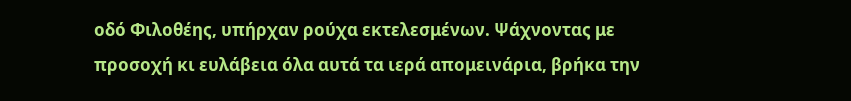οδό Φιλοθέης, υπήρχαν ρούχα εκτελεσμένων. Ψάχνοντας με προσοχή κι ευλάβεια όλα αυτά τα ιερά απομεινάρια, βρήκα την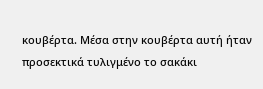κουβέρτα. Μέσα στην κουβέρτα αυτή ήταν προσεκτικά τυλιγμένο το σακάκι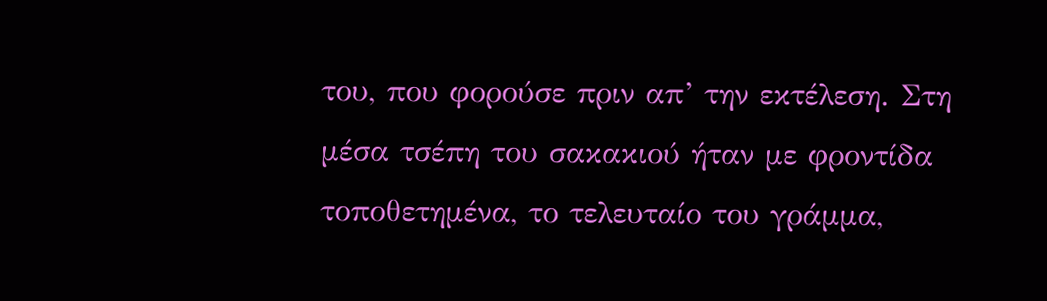του, που φορούσε πριν απ’ την εκτέλεση. Στη μέσα τσέπη του σακακιού ήταν με φροντίδα τοποθετημένα, το τελευταίο του γράμμα,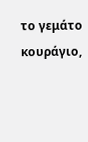το γεμάτο κουράγιο,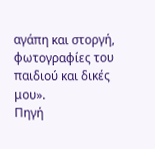αγάπη και στοργή, φωτογραφίες του παιδιού και δικές μου».
Πηγή